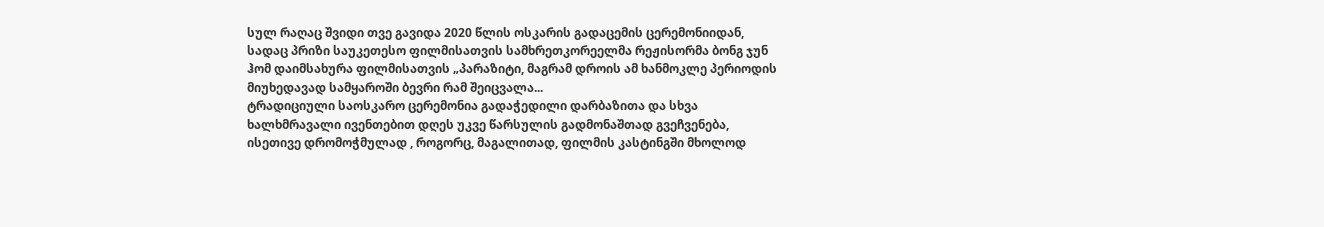სულ რაღაც შვიდი თვე გავიდა 2020 წლის ოსკარის გადაცემის ცერემონიიდან, სადაც პრიზი საუკეთესო ფილმისათვის სამხრეთკორეელმა რეჟისორმა ბონგ ჯუნ ჰომ დაიმსახურა ფილმისათვის „პარაზიტი, მაგრამ დროის ამ ხანმოკლე პერიოდის მიუხედავად სამყაროში ბევრი რამ შეიცვალა...
ტრადიციული საოსკარო ცერემონია გადაჭედილი დარბაზითა და სხვა ხალხმრავალი ივენთებით დღეს უკვე წარსულის გადმონაშთად გვეჩვენება, ისეთივე დრომოჭმულად , როგორც, მაგალითად, ფილმის კასტინგში მხოლოდ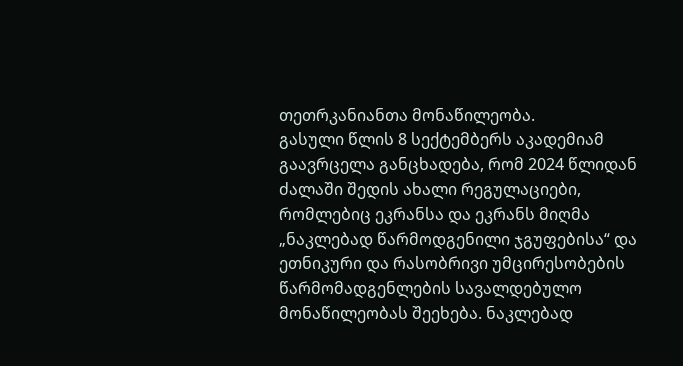თეთრკანიანთა მონაწილეობა.
გასული წლის 8 სექტემბერს აკადემიამ გაავრცელა განცხადება, რომ 2024 წლიდან ძალაში შედის ახალი რეგულაციები, რომლებიც ეკრანსა და ეკრანს მიღმა „ნაკლებად წარმოდგენილი ჯგუფებისა“ და ეთნიკური და რასობრივი უმცირესობების წარმომადგენლების სავალდებულო მონაწილეობას შეეხება. ნაკლებად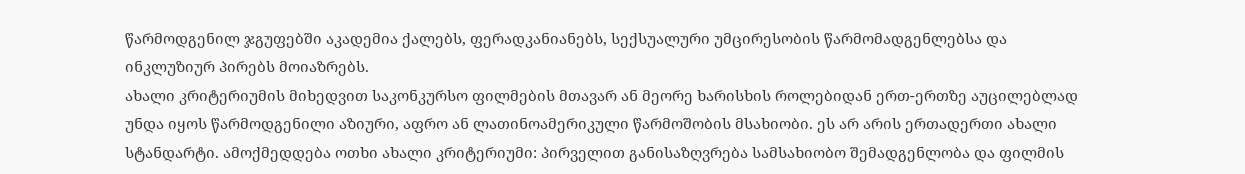წარმოდგენილ ჯგუფებში აკადემია ქალებს, ფერადკანიანებს, სექსუალური უმცირესობის წარმომადგენლებსა და ინკლუზიურ პირებს მოიაზრებს.
ახალი კრიტერიუმის მიხედვით საკონკურსო ფილმების მთავარ ან მეორე ხარისხის როლებიდან ერთ-ერთზე აუცილებლად უნდა იყოს წარმოდგენილი აზიური, აფრო ან ლათინოამერიკული წარმოშობის მსახიობი. ეს არ არის ერთადერთი ახალი სტანდარტი. ამოქმედდება ოთხი ახალი კრიტერიუმი: პირველით განისაზღვრება სამსახიობო შემადგენლობა და ფილმის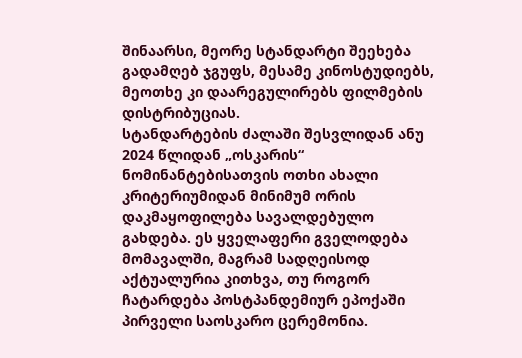შინაარსი, მეორე სტანდარტი შეეხება გადამღებ ჯგუფს, მესამე კინოსტუდიებს, მეოთხე კი დაარეგულირებს ფილმების დისტრიბუციას.
სტანდარტების ძალაში შესვლიდან ანუ 2024 წლიდან „ოსკარის“ ნომინანტებისათვის ოთხი ახალი კრიტერიუმიდან მინიმუმ ორის დაკმაყოფილება სავალდებულო გახდება. ეს ყველაფერი გველოდება მომავალში, მაგრამ სადღეისოდ აქტუალურია კითხვა, თუ როგორ ჩატარდება პოსტპანდემიურ ეპოქაში პირველი საოსკარო ცერემონია.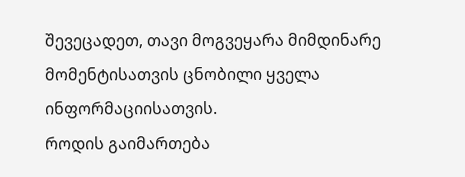შევეცადეთ, თავი მოგვეყარა მიმდინარე მომენტისათვის ცნობილი ყველა ინფორმაციისათვის.
როდის გაიმართება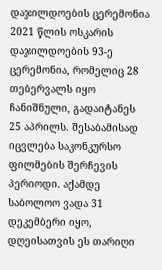დაჯილდოების ცერემონია
2021 წლის ოსკარის დაჯილდოების 93-ე ცერემონია, რომელიც 28 თებერვალს იყო ჩანიშნული, გადაიტანეს 25 აპრილს. შესაბამისად იცვლება საკონკურსო ფილმების შერჩევის პერიოდი. აქამდე საბოლოო ვადა 31 დეკემბერი იყო, დღეისათვის ეს თარიღი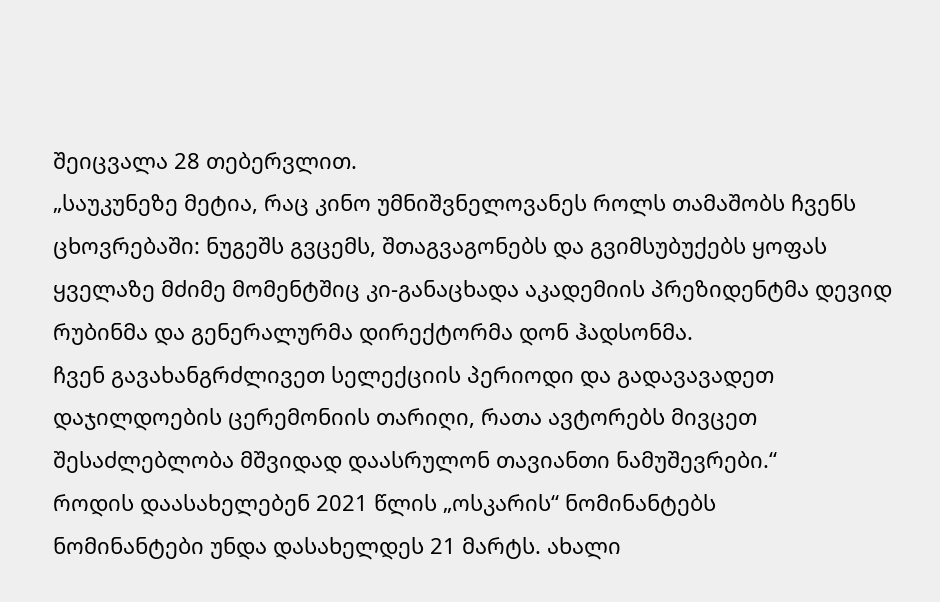შეიცვალა 28 თებერვლით.
„საუკუნეზე მეტია, რაც კინო უმნიშვნელოვანეს როლს თამაშობს ჩვენს ცხოვრებაში: ნუგეშს გვცემს, შთაგვაგონებს და გვიმსუბუქებს ყოფას ყველაზე მძიმე მომენტშიც კი-განაცხადა აკადემიის პრეზიდენტმა დევიდ რუბინმა და გენერალურმა დირექტორმა დონ ჰადსონმა.
ჩვენ გავახანგრძლივეთ სელექციის პერიოდი და გადავავადეთ დაჯილდოების ცერემონიის თარიღი, რათა ავტორებს მივცეთ შესაძლებლობა მშვიდად დაასრულონ თავიანთი ნამუშევრები.“
როდის დაასახელებენ 2021 წლის „ოსკარის“ ნომინანტებს
ნომინანტები უნდა დასახელდეს 21 მარტს. ახალი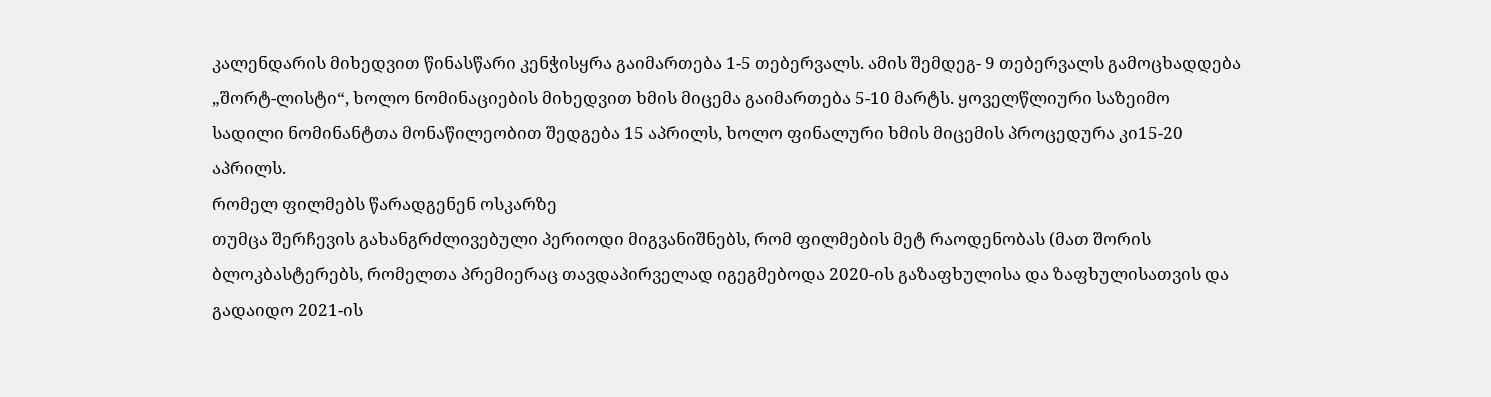კალენდარის მიხედვით წინასწარი კენჭისყრა გაიმართება 1-5 თებერვალს. ამის შემდეგ- 9 თებერვალს გამოცხადდება „შორტ-ლისტი“, ხოლო ნომინაციების მიხედვით ხმის მიცემა გაიმართება 5-10 მარტს. ყოველწლიური საზეიმო სადილი ნომინანტთა მონაწილეობით შედგება 15 აპრილს, ხოლო ფინალური ხმის მიცემის პროცედურა კი15-20 აპრილს.
რომელ ფილმებს წარადგენენ ოსკარზე
თუმცა შერჩევის გახანგრძლივებული პერიოდი მიგვანიშნებს, რომ ფილმების მეტ რაოდენობას (მათ შორის ბლოკბასტერებს, რომელთა პრემიერაც თავდაპირველად იგეგმებოდა 2020-ის გაზაფხულისა და ზაფხულისათვის და გადაიდო 2021-ის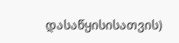დასაწყისისათვის)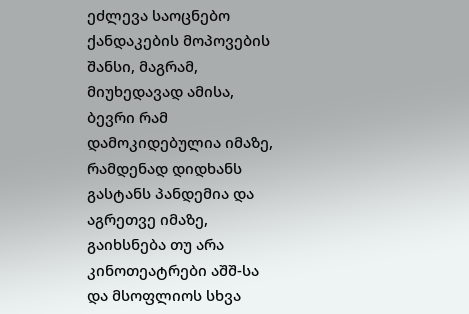ეძლევა საოცნებო ქანდაკების მოპოვების შანსი, მაგრამ, მიუხედავად ამისა, ბევრი რამ დამოკიდებულია იმაზე, რამდენად დიდხანს გასტანს პანდემია და აგრეთვე იმაზე, გაიხსნება თუ არა კინოთეატრები აშშ-სა და მსოფლიოს სხვა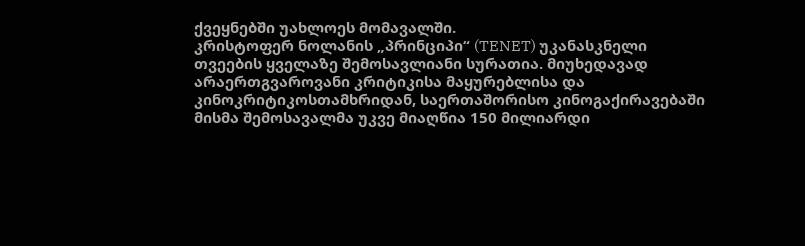ქვეყნებში უახლოეს მომავალში.
კრისტოფერ ნოლანის „პრინციპი“ (TENET) უკანასკნელი თვეების ყველაზე შემოსავლიანი სურათია. მიუხედავად არაერთგვაროვანი კრიტიკისა მაყურებლისა და კინოკრიტიკოსთამხრიდან, საერთაშორისო კინოგაქირავებაში მისმა შემოსავალმა უკვე მიაღწია 150 მილიარდი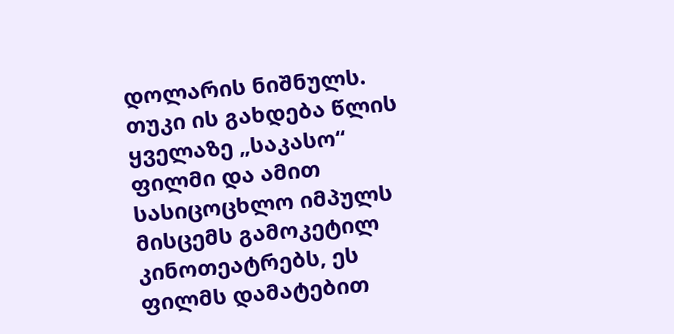დოლარის ნიშნულს. თუკი ის გახდება წლის ყველაზე „საკასო“ ფილმი და ამით სასიცოცხლო იმპულს მისცემს გამოკეტილ კინოთეატრებს, ეს ფილმს დამატებით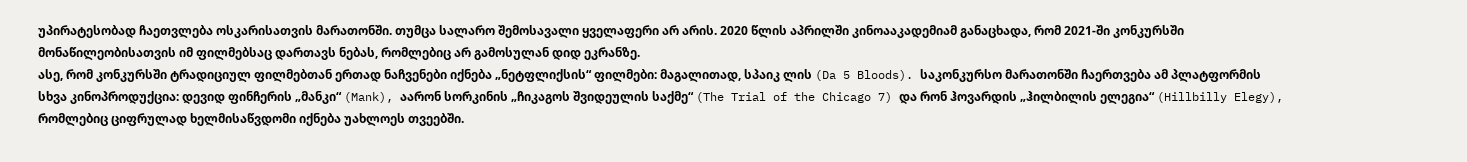უპირატესობად ჩაეთვლება ოსკარისათვის მარათონში. თუმცა სალარო შემოსავალი ყველაფერი არ არის. 2020 წლის აპრილში კინოააკადემიამ განაცხადა, რომ 2021-ში კონკურსში მონაწილეობისათვის იმ ფილმებსაც დართავს ნებას, რომლებიც არ გამოსულან დიდ ეკრანზე.
ასე, რომ კონკურსში ტრადიციულ ფილმებთან ერთად ნაჩვენები იქნება „ნეტფლიქსის“ ფილმები: მაგალითად, სპაიკ ლის (Da 5 Bloods). საკონკურსო მარათონში ჩაერთვება ამ პლატფორმის სხვა კინოპროდუქცია: დევიდ ფინჩერის „მანკი“ (Mank), აარონ სორკინის „ჩიკაგოს შვიდეულის საქმე“ (The Trial of the Chicago 7) და რონ ჰოვარდის „ჰილბილის ელეგია“ (Hillbilly Elegy), რომლებიც ციფრულად ხელმისაწვდომი იქნება უახლოეს თვეებში.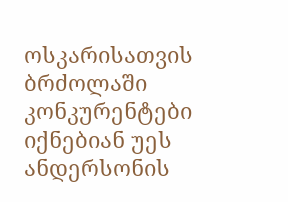ოსკარისათვის ბრძოლაში კონკურენტები იქნებიან უეს ანდერსონის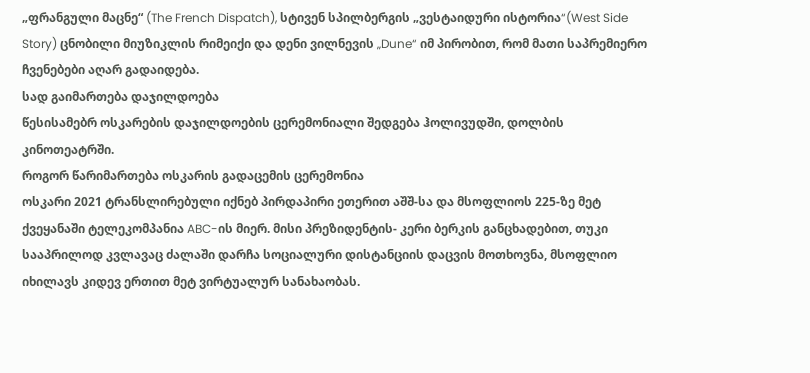„ფრანგული მაცნე“ (The French Dispatch), სტივენ სპილბერგის „ვესტაიდური ისტორია“(West Side Story) ცნობილი მიუზიკლის რიმეიქი და დენი ვილნევის „Dune“ იმ პირობით, რომ მათი საპრემიერო ჩვენებები აღარ გადაიდება.
სად გაიმართება დაჯილდოება
წესისამებრ ოსკარების დაჯილდოების ცერემონიალი შედგება ჰოლივუდში, დოლბის კინოთეატრში.
როგორ წარიმართება ოსკარის გადაცემის ცერემონია
ოსკარი 2021 ტრანსლირებული იქნებ პირდაპირი ეთერით აშშ-სა და მსოფლიოს 225-ზე მეტ ქვეყანაში ტელეკომპანია ABC-ის მიერ. მისი პრეზიდენტის- კერი ბერკის განცხადებით, თუკი სააპრილოდ კვლავაც ძალაში დარჩა სოციალური დისტანციის დაცვის მოთხოვნა, მსოფლიო იხილავს კიდევ ერთით მეტ ვირტუალურ სანახაობას.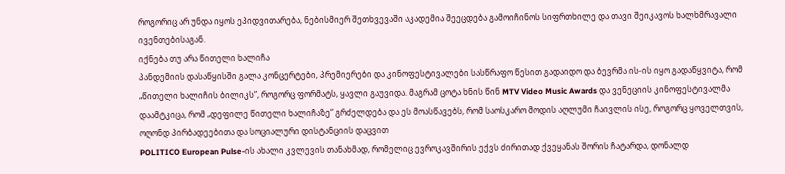როგორიც არ უნდა იყოს ეპიდვითარება, ნებისმიერ შეთხვევაში აკადემია შეეცდება გამოიჩინოს სიფრთხილე და თავი შეიკავოს ხალხმრავალი ივენთებისაგან.
იქნება თუ არა წითელი ხალიჩა
პანდემიის დასაწყისში გალა კონცერტები, პრემიერები და კინოფესტივალები სასწრაფო წესით გადაიდო და ბევრმა ის-ის იყო გადაწყვიტა, რომ „წითელი ხალიჩის ბილიკს“, როგორც ფორმატს, ყავლი გაუვიდა. მაგრამ ცოტა ხნის წინ MTV Video Music Awards და ვენეციის კინოფესტივალმა დაამტკიცა, რომ „დეფილე წითელი ხალიჩაზე“ გრძელდება და ეს მოასწავებს, რომ საოსკარო მოდის აღლუმი ჩაივლის ისე, როგორც ყოველთვის, ოღონდ პირბადეებითა და სოციალური დისტანციის დაცვით
POLITICO European Pulse-ის ახალი კვლევის თანახმად, რომელიც ევროკავშირის ექვს ძირითად ქვეყანას შორის ჩატარდა, დონალდ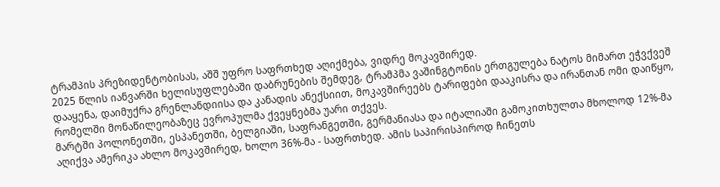ტრამპის პრეზიდენტობისას, აშშ უფრო საფრთხედ აღიქმება, ვიდრე მოკავშირედ.
2025 წლის იანვარში ხელისუფლებაში დაბრუნების შემდეგ, ტრამპმა ვაშინგტონის ერთგულება ნატოს მიმართ ეჭვქვეშ დააყენა, დაიმუქრა გრენლანდიისა და კანადის ანექსიით, მოკავშირეებს ტარიფები დააკისრა და ირანთან ომი დაიწყო, რომელში მონაწილეობაზეც ევროპულმა ქვეყნებმა უარი თქვეს.
მარტში პოლონეთში, ესპანეთში, ბელგიაში, საფრანგეთში, გერმანიასა და იტალიაში გამოკითხულთა მხოლოდ 12%-მა აღიქვა ამერიკა ახლო მოკავშირედ, ხოლო 36%-მა - საფრთხედ. ამის საპირისპიროდ ჩინეთს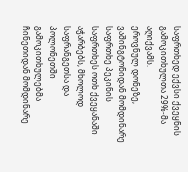საფრთხედ ექვსი ქვეყნის გამოკითხულთა 29%-მა აღიქვამს.
ეროვნულ დონეზე, ვაშინგტონიდან მომდინარე საფრთხე პეკინის საფრთხეს ოთხ ქვეყანაში აჭარბებს, მხოლოდ საფრანგეთსა და პოლონეთში გამოკითხულებმა ჩინეთიდან მომდინარე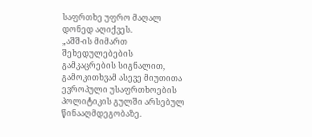საფრთხე უფრო მაღალ დონედ აღიქვეს.
„აშშ-ის მიმართ შეხედულებების გამკაცრების სიგნალით, გამოკითხვამ ასევე მიუთითა ევროპული უსაფრთხოების პოლიტიკის გულში არსებულ წინააღმდეგობაზე.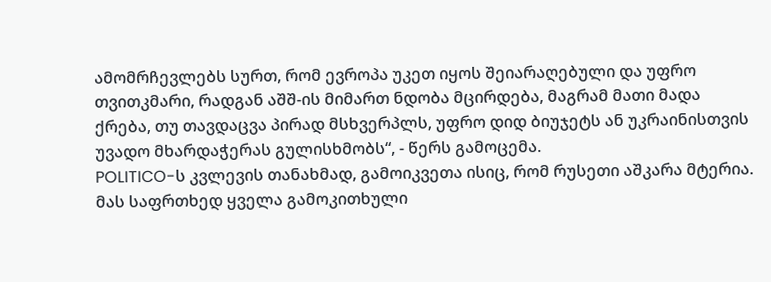ამომრჩევლებს სურთ, რომ ევროპა უკეთ იყოს შეიარაღებული და უფრო თვითკმარი, რადგან აშშ-ის მიმართ ნდობა მცირდება, მაგრამ მათი მადა ქრება, თუ თავდაცვა პირად მსხვერპლს, უფრო დიდ ბიუჯეტს ან უკრაინისთვის უვადო მხარდაჭერას გულისხმობს“, - წერს გამოცემა.
POLITICO-ს კვლევის თანახმად, გამოიკვეთა ისიც, რომ რუსეთი აშკარა მტერია. მას საფრთხედ ყველა გამოკითხული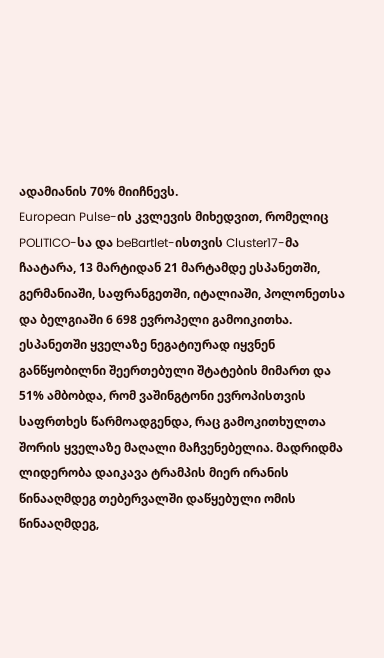ადამიანის 70% მიიჩნევს.
European Pulse-ის კვლევის მიხედვით, რომელიც POLITICO-სა და beBartlet-ისთვის Cluster17-მა ჩაატარა, 13 მარტიდან 21 მარტამდე ესპანეთში, გერმანიაში, საფრანგეთში, იტალიაში, პოლონეთსა და ბელგიაში 6 698 ევროპელი გამოიკითხა.
ესპანეთში ყველაზე ნეგატიურად იყვნენ განწყობილნი შეერთებული შტატების მიმართ და 51% ამბობდა, რომ ვაშინგტონი ევროპისთვის საფრთხეს წარმოადგენდა, რაც გამოკითხულთა შორის ყველაზე მაღალი მაჩვენებელია. მადრიდმა ლიდერობა დაიკავა ტრამპის მიერ ირანის წინააღმდეგ თებერვალში დაწყებული ომის წინააღმდეგ,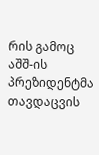რის გამოც აშშ-ის პრეზიდენტმა თავდაცვის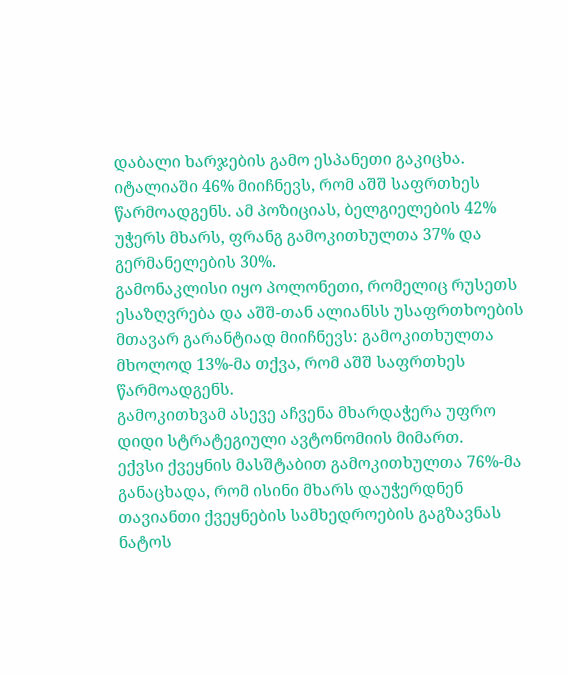დაბალი ხარჯების გამო ესპანეთი გაკიცხა.
იტალიაში 46% მიიჩნევს, რომ აშშ საფრთხეს წარმოადგენს. ამ პოზიციას, ბელგიელების 42% უჭერს მხარს, ფრანგ გამოკითხულთა 37% და გერმანელების 30%.
გამონაკლისი იყო პოლონეთი, რომელიც რუსეთს ესაზღვრება და აშშ-თან ალიანსს უსაფრთხოების მთავარ გარანტიად მიიჩნევს: გამოკითხულთა მხოლოდ 13%-მა თქვა, რომ აშშ საფრთხეს წარმოადგენს.
გამოკითხვამ ასევე აჩვენა მხარდაჭერა უფრო დიდი სტრატეგიული ავტონომიის მიმართ.
ექვსი ქვეყნის მასშტაბით გამოკითხულთა 76%-მა განაცხადა, რომ ისინი მხარს დაუჭერდნენ თავიანთი ქვეყნების სამხედროების გაგზავნას ნატოს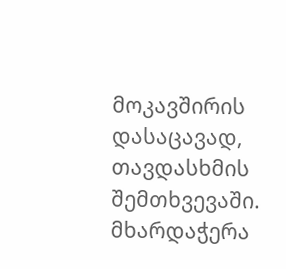მოკავშირის დასაცავად, თავდასხმის შემთხვევაში. მხარდაჭერა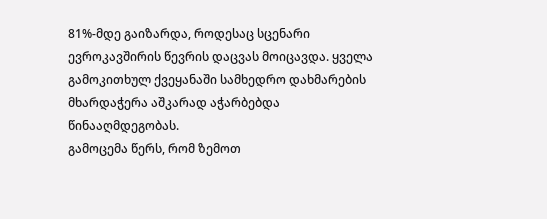81%-მდე გაიზარდა, როდესაც სცენარი ევროკავშირის წევრის დაცვას მოიცავდა. ყველა გამოკითხულ ქვეყანაში სამხედრო დახმარების მხარდაჭერა აშკარად აჭარბებდა წინააღმდეგობას.
გამოცემა წერს, რომ ზემოთ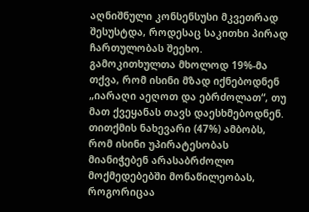აღნიშნული კონსენსუსი მკვეთრად შესუსტდა, როდესაც საკითხი პირად ჩართულობას შეეხო. გამოკითხულთა მხოლოდ 19%-მა თქვა, რომ ისინი მზად იქნებოდნენ „იარაღი აეღოთ და ებრძოლათ“, თუ მათ ქვეყანას თავს დაესხმებოდნენ. თითქმის ნახევარი (47%) ამბობს, რომ ისინი უპირატესობას მიანიჭებენ არასაბრძოლო მოქმედებებში მონაწილეობას, როგორიცაა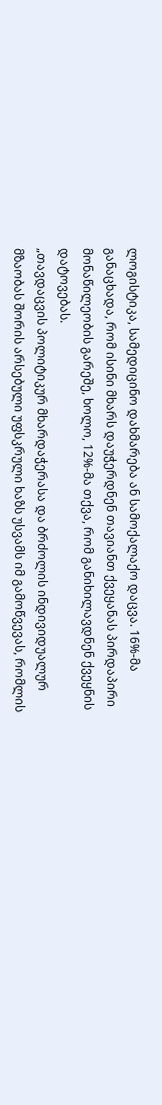ლოგისტიკა, სამედიცინო დახმარება ან სამოქალაქო დაცვა. 16%-მა განაცხადა, რომ ისინი მხარს დაუჭერდნენ თავიანთ ქვეყანას პირდაპირი მონაწილეობის გარეშე, ხოლო, 12%-მა თქვა, რომ განიხილავდნენ ქვეყნის დატოვებას.
„თავდაცვის პოლიტიკურ მხარდაჭერასა და ბრძოლის ინდივიდუალურ მზაობას შორის არსებული უფსკრული ხაზს უსვამს იმ გამოწვევას, რომლის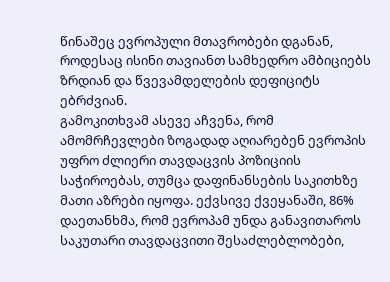წინაშეც ევროპული მთავრობები დგანან, როდესაც ისინი თავიანთ სამხედრო ამბიციებს ზრდიან და წვევამდელების დეფიციტს ებრძვიან.
გამოკითხვამ ასევე აჩვენა, რომ ამომრჩევლები ზოგადად აღიარებენ ევროპის უფრო ძლიერი თავდაცვის პოზიციის საჭიროებას, თუმცა დაფინანსების საკითხზე მათი აზრები იყოფა. ექვსივე ქვეყანაში, 86% დაეთანხმა, რომ ევროპამ უნდა განავითაროს საკუთარი თავდაცვითი შესაძლებლობები,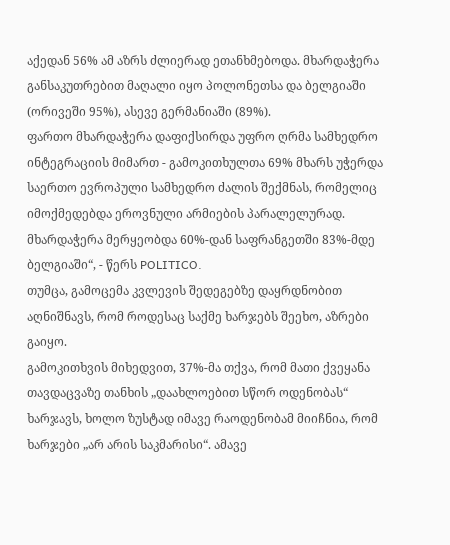აქედან 56% ამ აზრს ძლიერად ეთანხმებოდა. მხარდაჭერა განსაკუთრებით მაღალი იყო პოლონეთსა და ბელგიაში (ორივეში 95%), ასევე გერმანიაში (89%).
ფართო მხარდაჭერა დაფიქსირდა უფრო ღრმა სამხედრო ინტეგრაციის მიმართ - გამოკითხულთა 69% მხარს უჭერდა საერთო ევროპული სამხედრო ძალის შექმნას, რომელიც იმოქმედებდა ეროვნული არმიების პარალელურად. მხარდაჭერა მერყეობდა 60%-დან საფრანგეთში 83%-მდე ბელგიაში“, - წერს POLITICO.
თუმცა, გამოცემა კვლევის შედეგებზე დაყრდნობით აღნიშნავს, რომ როდესაც საქმე ხარჯებს შეეხო, აზრები გაიყო.
გამოკითხვის მიხედვით, 37%-მა თქვა, რომ მათი ქვეყანა თავდაცვაზე თანხის „დაახლოებით სწორ ოდენობას“ ხარჯავს, ხოლო ზუსტად იმავე რაოდენობამ მიიჩნია, რომ ხარჯები „არ არის საკმარისი“. ამავე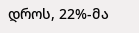დროს, 22%-მა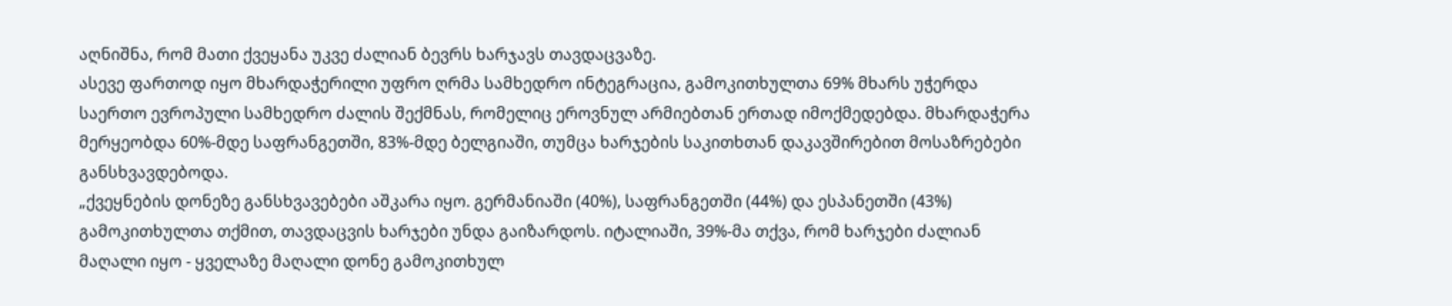აღნიშნა, რომ მათი ქვეყანა უკვე ძალიან ბევრს ხარჯავს თავდაცვაზე.
ასევე ფართოდ იყო მხარდაჭერილი უფრო ღრმა სამხედრო ინტეგრაცია, გამოკითხულთა 69% მხარს უჭერდა საერთო ევროპული სამხედრო ძალის შექმნას, რომელიც ეროვნულ არმიებთან ერთად იმოქმედებდა. მხარდაჭერა მერყეობდა 60%-მდე საფრანგეთში, 83%-მდე ბელგიაში, თუმცა ხარჯების საკითხთან დაკავშირებით მოსაზრებები განსხვავდებოდა.
„ქვეყნების დონეზე განსხვავებები აშკარა იყო. გერმანიაში (40%), საფრანგეთში (44%) და ესპანეთში (43%) გამოკითხულთა თქმით, თავდაცვის ხარჯები უნდა გაიზარდოს. იტალიაში, 39%-მა თქვა, რომ ხარჯები ძალიან მაღალი იყო - ყველაზე მაღალი დონე გამოკითხულ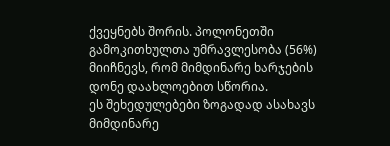ქვეყნებს შორის. პოლონეთში გამოკითხულთა უმრავლესობა (56%) მიიჩნევს, რომ მიმდინარე ხარჯების დონე დაახლოებით სწორია.
ეს შეხედულებები ზოგადად ასახავს მიმდინარე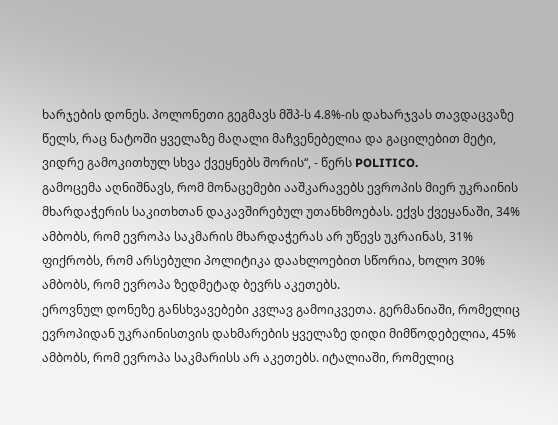ხარჯების დონეს. პოლონეთი გეგმავს მშპ-ს 4.8%-ის დახარჯვას თავდაცვაზე წელს, რაც ნატოში ყველაზე მაღალი მაჩვენებელია და გაცილებით მეტი, ვიდრე გამოკითხულ სხვა ქვეყნებს შორის“, - წერს POLITICO.
გამოცემა აღნიშნავს, რომ მონაცემები ააშკარავებს ევროპის მიერ უკრაინის მხარდაჭერის საკითხთან დაკავშირებულ უთანხმოებას. ექვს ქვეყანაში, 34% ამბობს, რომ ევროპა საკმარის მხარდაჭერას არ უწევს უკრაინას, 31% ფიქრობს, რომ არსებული პოლიტიკა დაახლოებით სწორია, ხოლო 30% ამბობს, რომ ევროპა ზედმეტად ბევრს აკეთებს.
ეროვნულ დონეზე განსხვავებები კვლავ გამოიკვეთა. გერმანიაში, რომელიც ევროპიდან უკრაინისთვის დახმარების ყველაზე დიდი მიმწოდებელია, 45% ამბობს, რომ ევროპა საკმარისს არ აკეთებს. იტალიაში, რომელიც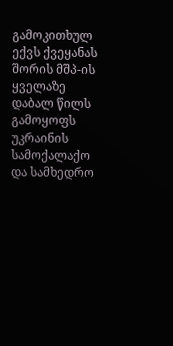გამოკითხულ ექვს ქვეყანას შორის მშპ-ის ყველაზე დაბალ წილს გამოყოფს უკრაინის სამოქალაქო და სამხედრო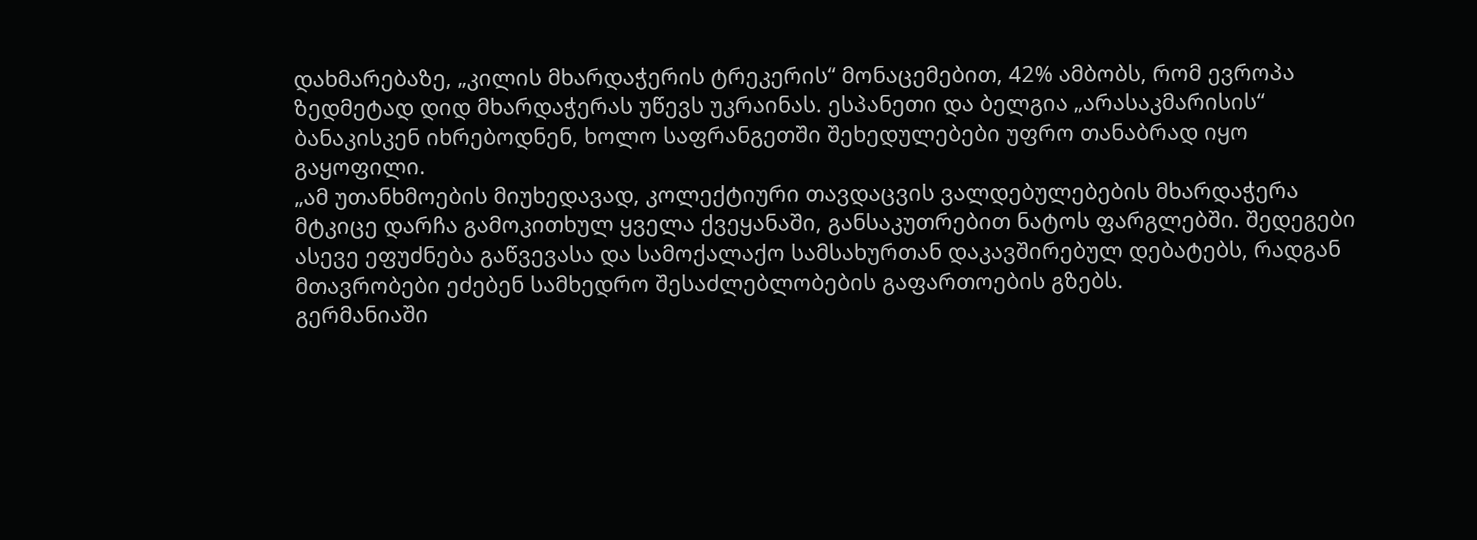დახმარებაზე, „კილის მხარდაჭერის ტრეკერის“ მონაცემებით, 42% ამბობს, რომ ევროპა ზედმეტად დიდ მხარდაჭერას უწევს უკრაინას. ესპანეთი და ბელგია „არასაკმარისის“ ბანაკისკენ იხრებოდნენ, ხოლო საფრანგეთში შეხედულებები უფრო თანაბრად იყო გაყოფილი.
„ამ უთანხმოების მიუხედავად, კოლექტიური თავდაცვის ვალდებულებების მხარდაჭერა მტკიცე დარჩა გამოკითხულ ყველა ქვეყანაში, განსაკუთრებით ნატოს ფარგლებში. შედეგები ასევე ეფუძნება გაწვევასა და სამოქალაქო სამსახურთან დაკავშირებულ დებატებს, რადგან მთავრობები ეძებენ სამხედრო შესაძლებლობების გაფართოების გზებს.
გერმანიაში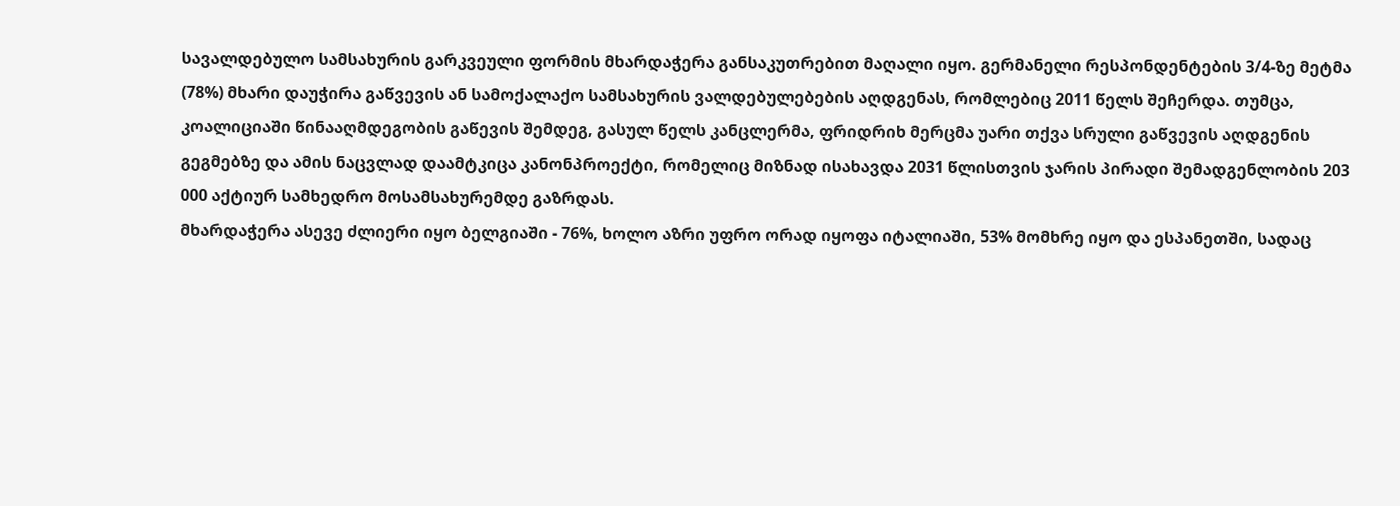სავალდებულო სამსახურის გარკვეული ფორმის მხარდაჭერა განსაკუთრებით მაღალი იყო. გერმანელი რესპონდენტების 3/4-ზე მეტმა (78%) მხარი დაუჭირა გაწვევის ან სამოქალაქო სამსახურის ვალდებულებების აღდგენას, რომლებიც 2011 წელს შეჩერდა. თუმცა, კოალიციაში წინააღმდეგობის გაწევის შემდეგ, გასულ წელს კანცლერმა, ფრიდრიხ მერცმა უარი თქვა სრული გაწვევის აღდგენის გეგმებზე და ამის ნაცვლად დაამტკიცა კანონპროექტი, რომელიც მიზნად ისახავდა 2031 წლისთვის ჯარის პირადი შემადგენლობის 203 000 აქტიურ სამხედრო მოსამსახურემდე გაზრდას.
მხარდაჭერა ასევე ძლიერი იყო ბელგიაში - 76%, ხოლო აზრი უფრო ორად იყოფა იტალიაში, 53% მომხრე იყო და ესპანეთში, სადაც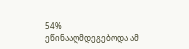54% ეწინააღმდეგებოდა ამ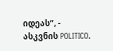იდეას”, - ასკვნის POLITICO.